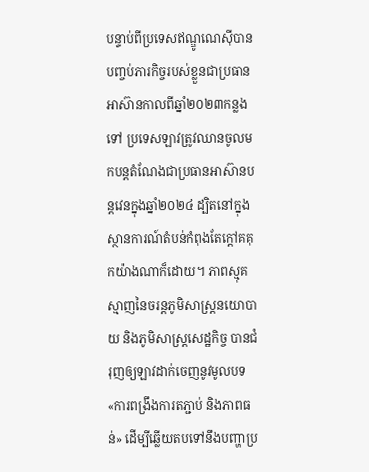បន្ទាប់ពីប្រទេសឥណ្ឌូណេស៊ីបានបញ្ចប់ភារកិច្ចរបស់ខ្លួនជាប្រធានអាស៊ានកាលពីឆ្នាំ២០២៣កន្លងទៅ ប្រទេសឡាវត្រូវឈានចូលមកបន្តតំណែងជាប្រធានអាស៊ានបន្តវេនក្នុងឆ្នាំ២០២៤ ដ្បិតនៅក្នុងស្ថានការណ៍តំបន់កំពុងតែក្តៅគគុកយ៉ាងណាក៏ដោយ។ ភាពស្មុគស្មាញនៃចរន្តភូមិសាស្ត្រនយោបាយ និងភូមិសាស្ត្រសេដ្ឋកិច្ច បានជំរុញឲ្យឡាវដាក់ចេញនូវមូលបទ «ការពង្រឹងការតភ្ជាប់ និងភាពធន់» ដើម្បីឆ្លើយតបទៅនឹងបញ្ហាប្រ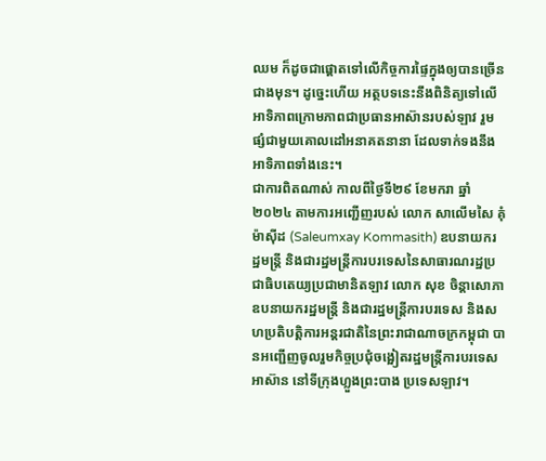ឈម ក៏ដូចជាផ្ដោតទៅលើកិច្ចការផ្ទៃក្នុងឲ្យបានច្រើនជាងមុន។ ដូច្នេះហើយ អត្ថបទនេះនឹងពិនិត្យទៅលើអាទិភាពក្រោមភាពជាប្រធានអាស៊ានរបស់ឡាវ រួមផ្សំជាមួយគោលដៅអនាគតនានា ដែលទាក់ទងនឹងអាទិភាពទាំងនេះ។
ជាការពិតណាស់ កាលពីថ្ងៃទី២៩ ខែមករា ឆ្នាំ២០២៤ តាមការអញ្ជើញរបស់ លោក សាលើមសៃ គុំម៉ាស៊ីដ (Saleumxay Kommasith) ឧបនាយករដ្ឋមន្ត្រី និងជារដ្ឋមន្ត្រីការបរទេសនៃសាធារណរដ្ឋប្រជាធិបតេយ្យប្រជាមានិតឡាវ លោក សុខ ចិន្តាសោភា ឧបនាយករដ្ឋមន្ត្រី និងជារដ្ឋមន្ត្រីការបរទេស និងសហប្រតិបត្តិការអន្តរជាតិនៃព្រះរាជាណាចក្រកម្ពុជា បានអញ្ជើញចូលរួមកិច្ចប្រជុំចង្អៀតរដ្ឋមន្ត្រីការបរទេសអាស៊ាន នៅទីក្រុងហ្លួងព្រះបាង ប្រទេសឡាវ។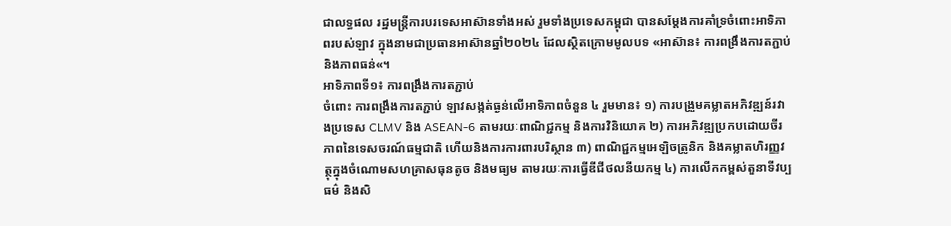ជាលទ្ធផល រដ្ឋមន្ត្រីការបរទេសអាស៊ានទាំងអស់ រួមទាំងប្រទេសកម្ពុជា បានសម្តែងការគាំទ្រចំពោះអាទិភាពរបស់ឡាវ ក្នុងនាមជាប្រធានអាស៊ានឆ្នាំ២០២៤ ដែលស្ថិតក្រោមមូលបទ «អាស៊ាន៖ ការពង្រឹងការតភ្ជាប់ និងភាពធន់«។
អាទិភាពទី១៖ ការពង្រឹងការតភ្ជាប់
ចំពោះ ការពង្រឹងការតភ្ជាប់ ឡាវសង្កត់ធ្ងន់លើអាទិភាពចំនួន ៤ រួមមាន៖ ១) ការបង្រួមគម្លាតអភិវឌ្ឍន៍រវាងប្រទេស CLMV និង ASEAN-6 តាមរយៈពាណិជ្ជកម្ម និងការវិនិយោគ ២) ការអភិវឌ្ឍប្រកបដោយចីរភាពនៃទេសចរណ៍ធម្មជាតិ ហើយនិងការការពារបរិស្ថាន ៣) ពាណិជ្ជកម្មអេឡិចត្រូនិក និងគម្លាតហិរញ្ញវត្ថុក្នុងចំណោមសហគ្រាសធុនតូច និងមធ្យម តាមរយៈការធ្វើឌីជីថលនីយកម្ម ៤) ការលើកកម្ពស់តួនាទីវប្បធម៌ និងសិ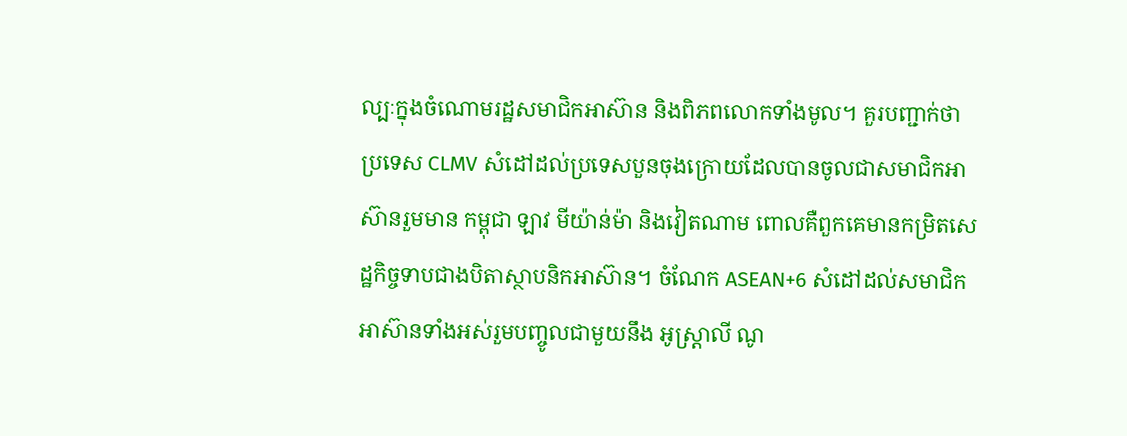ល្បៈក្នុងចំណោមរដ្ឋសមាជិកអាស៊ាន និងពិភពលោកទាំងមូល។ គួរបញ្ជាក់ថា ប្រទេស CLMV សំដៅដល់ប្រទេសបួនចុងក្រោយដែលបានចូលជាសមាជិកអាស៊ានរួមមាន កម្ពុជា ឡាវ មីយ៉ាន់ម៉ា និងវៀតណាម ពោលគឺពួកគេមានកម្រិតសេដ្ឋកិច្ចទាបជាងបិតាស្ថាបនិកអាស៊ាន។ ចំណែក ASEAN+6 សំដៅដល់សមាជិកអាស៊ានទាំងអស់រួមបញ្ចូលជាមួយនឹង អូស្រ្តាលី ណូ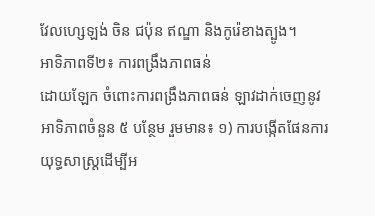វែលហ្សេឡង់ ចិន ជប៉ុន ឥណ្ឌា និងកូរ៉េខាងត្បូង។
អាទិភាពទី២៖ ការពង្រឹងភាពធន់
ដោយឡែក ចំពោះការពង្រឹងភាពធន់ ឡាវដាក់ចេញនូវអាទិភាពចំនួន ៥ បន្ថែម រួមមាន៖ ១) ការបង្កើតផែនការយុទ្ធសាស្រ្តដើម្បីអ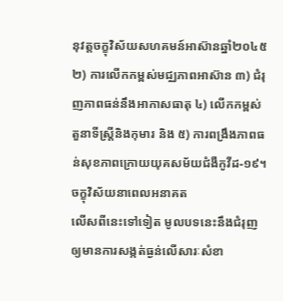នុវត្តចក្ខុវិស័យសហគមន៍អាស៊ានឆ្នាំ២០៤៥ ២) ការលើកកម្ពស់មជ្ឈភាពអាស៊ាន ៣) ជំរុញភាពធន់នឹងអាកាសធាតុ ៤) លើកកម្ពស់តួនាទីស្ត្រីនិងកុមារ និង ៥) ការពង្រឹងភាពធន់សុខភាពក្រោយយុគសម័យជំងឺកូវីដ-១៩។
ចក្ខុវិស័យនាពេលអនាគត
លើសពីនេះទៅទៀត មូលបទនេះនឹងជំរុញឲ្យមានការសង្កត់ធ្ងន់លើសារៈសំខា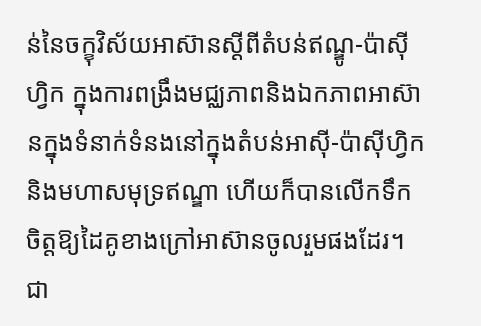ន់នៃចក្ខុវិស័យអាស៊ានស្ដីពីតំបន់ឥណ្ឌូ-ប៉ាស៊ីហ្វិក ក្នុងការពង្រឹងមជ្ឈភាពនិងឯកភាពអាស៊ានក្នុងទំនាក់ទំនងនៅក្នុងតំបន់អាស៊ី-ប៉ាស៊ីហ្វិក និងមហាសមុទ្រឥណ្ឌា ហើយក៏បានលើកទឹកចិត្តឱ្យដៃគូខាងក្រៅអាស៊ានចូលរួមផងដែរ។ ជា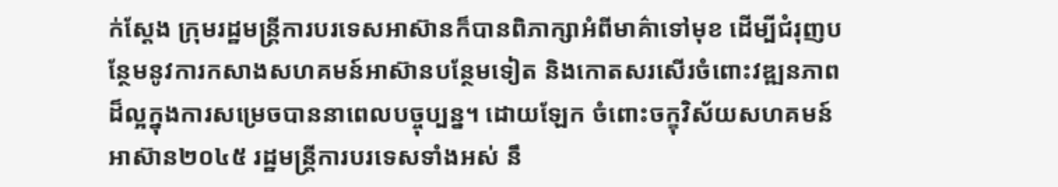ក់ស្តែង ក្រុមរដ្ឋមន្ត្រីការបរទេសអាស៊ានក៏បានពិភាក្សាអំពីមាគ៌ាទៅមុខ ដើម្បីជំរុញបន្ថែមនូវការកសាងសហគមន៍អាស៊ានបន្ថែមទៀត និងកោតសរសើរចំពោះវឌ្ឍនភាពដ៏ល្អក្នុងការសម្រេចបាននាពេលបច្ចុប្បន្ន។ ដោយឡែក ចំពោះចក្ខុវិស័យសហគមន៍អាស៊ាន២០៤៥ រដ្ឋមន្ត្រីការបរទេសទាំងអស់ នឹ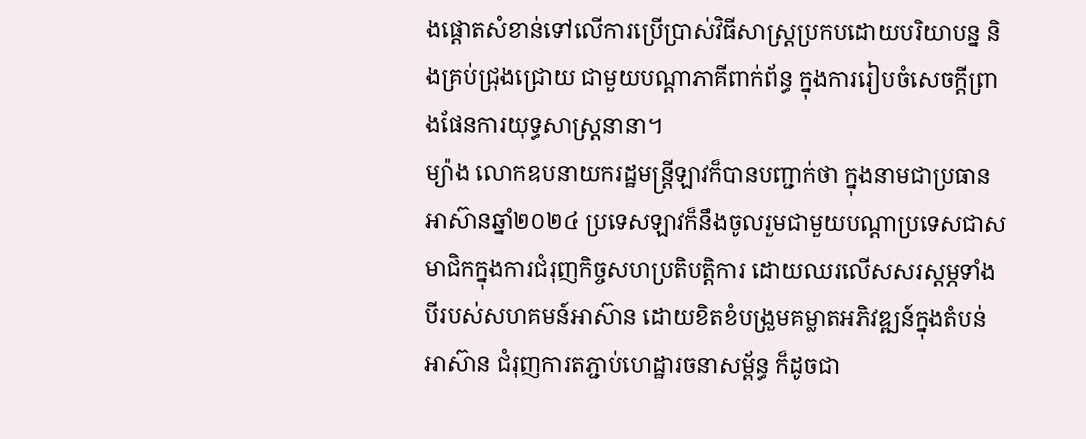ងផ្ដោតសំខាន់ទៅលើការប្រើប្រាស់វិធីសាស្រ្តប្រកបដោយបរិយាបន្ន និងគ្រប់ជ្រុងជ្រោយ ជាមួយបណ្ដាភាគីពាក់ព័ន្ធ ក្នុងការរៀបចំសេចក្ដីព្រាងផែនការយុទ្ធសាស្រ្តនានា។
ម្យ៉ាង លោកឧបនាយករដ្ឋមន្ត្រីឡាវក៏បានបញ្ជាក់ថា ក្នុងនាមជាប្រធានអាស៊ានឆ្នាំ២០២៤ ប្រទេសឡាវក៏នឹងចូលរួមជាមួយបណ្តាប្រទេសជាសមាជិកក្នុងការជំរុញកិច្ចសហប្រតិបត្តិការ ដោយឈរលើសសរស្តម្ភទាំងបីរបស់សហគមន៍អាស៊ាន ដោយខិតខំបង្រួមគម្លាតអភិវឌ្ឍន៍ក្នុងតំបន់អាស៊ាន ជំរុញការតភ្ជាប់ហេដ្ឋារចនាសម្ព័ន្ធ ក៏ដូចជា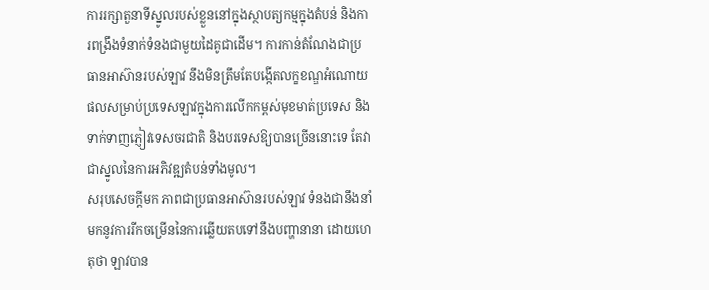ការរក្សាតួនាទីស្នូលរបស់ខ្លួននៅក្នុងស្ថាបត្យកម្មក្នុងតំបន់ និងការពង្រឹងទំនាក់ទំនងជាមួយដៃគូជាដើម។ ការកាន់តំណែងជាប្រធានអាស៊ានរបស់ឡាវ នឹងមិនត្រឹមតែបង្កើតលក្ខខណ្ឌអំណោយផលសម្រាប់ប្រទេសឡាវក្នុងការលើកកម្ពស់មុខមាត់ប្រទេស និងទាក់ទាញភ្ញៀវទេសចរជាតិ និងបរទេសឱ្យបានច្រើននោះទេ តែវាជាស្នូលនៃការអភិវឌ្ឍតំបន់ទាំងមូល។
សរុបសេចក្តីមក ភាពជាប្រធានអាស៊ានរបស់ឡាវ ទំនងជានឹងនាំមកនូវការរីកចម្រើននៃការឆ្លើយតបទៅនឹងបញ្ហានានា ដោយហេតុថា ឡាវបាន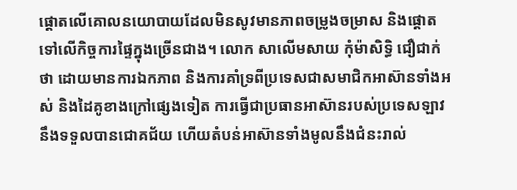ផ្តោតលើគោលនយោបាយដែលមិនសូវមានភាពចម្រូងចម្រាស និងផ្ដោតទៅលើកិច្ចការផ្ទៃក្នុងច្រើនជាង។ លោក សាលើមសាយ កុំម៉ាសិទ្ធិ ជឿជាក់ថា ដោយមានការឯកភាព និងការគាំទ្រពីប្រទេសជាសមាជិកអាស៊ានទាំងអស់ និងដៃគូខាងក្រៅផ្សេងទៀត ការធ្វើជាប្រធានអាស៊ានរបស់ប្រទេសឡាវ នឹងទទួលបានជោគជ័យ ហើយតំបន់អាស៊ានទាំងមូលនឹងជំនះរាល់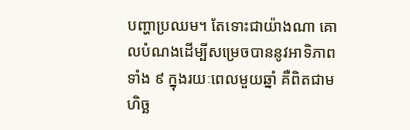បញ្ហាប្រឈម។ តែទោះជាយ៉ាងណា គោលបំណងដើម្បីសម្រេចបាននូវអាទិភាពទាំង ៩ ក្នុងរយៈពេលមួយឆ្នាំ គឺពិតជាមហិច្ឆ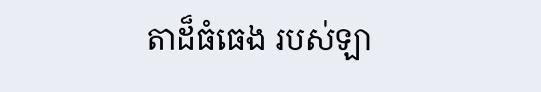តាដ៏ធំធេង របស់ឡា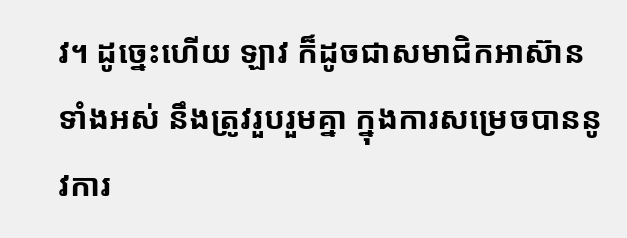វ។ ដូច្នេះហើយ ឡាវ ក៏ដូចជាសមាជិកអាស៊ានទាំងអស់ នឹងត្រូវរួបរួមគ្នា ក្នុងការសម្រេចបាននូវការ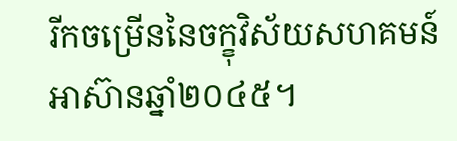រីកចម្រើននៃចក្ខុវិស័យសហគមន៍អាស៊ានឆ្នាំ២០៤៥។